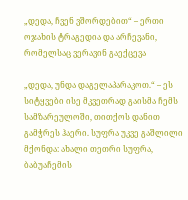„დედა, ჩვენ ვშორდებით“ – ერთი ოჯახის ტრაგედია და არჩევანი, რომელსაც ვერავინ გაექცევა

„დედა, უნდა დაგელაპარაკოთ.“ – ეს სიტყვები ისე მკვეთრად გაისმა ჩემს სამზარეულოში, თითქოს დანით გამჭრეს ჰაერი. სუფრა უკვე გაშლილი მქონდა: ახალი თეთრი სუფრა, ბაბუაჩემის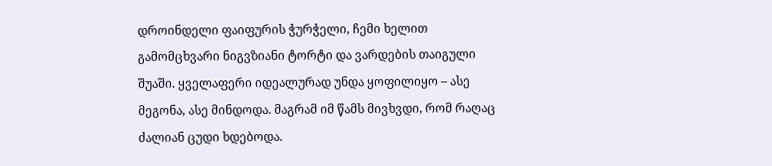დროინდელი ფაიფურის ჭურჭელი, ჩემი ხელით გამომცხვარი ნიგვზიანი ტორტი და ვარდების თაიგული შუაში. ყველაფერი იდეალურად უნდა ყოფილიყო – ასე მეგონა, ასე მინდოდა. მაგრამ იმ წამს მივხვდი, რომ რაღაც ძალიან ცუდი ხდებოდა.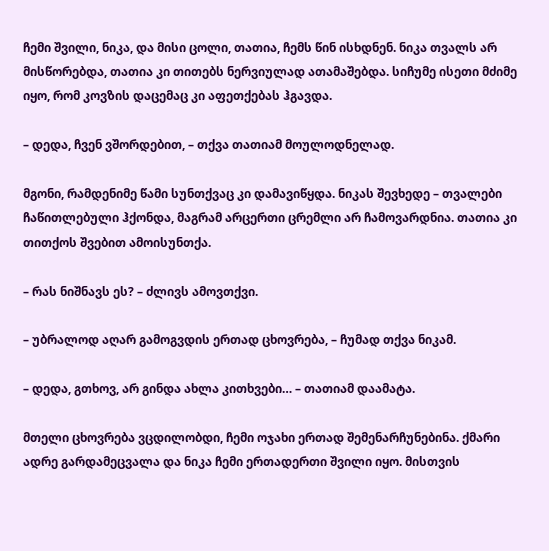ჩემი შვილი, ნიკა, და მისი ცოლი, თათია, ჩემს წინ ისხდნენ. ნიკა თვალს არ მისწორებდა, თათია კი თითებს ნერვიულად ათამაშებდა. სიჩუმე ისეთი მძიმე იყო, რომ კოვზის დაცემაც კი აფეთქებას ჰგავდა.

– დედა, ჩვენ ვშორდებით, – თქვა თათიამ მოულოდნელად.

მგონი, რამდენიმე წამი სუნთქვაც კი დამავიწყდა. ნიკას შევხედე – თვალები ჩაწითლებული ჰქონდა, მაგრამ არცერთი ცრემლი არ ჩამოვარდნია. თათია კი თითქოს შვებით ამოისუნთქა.

– რას ნიშნავს ეს? – ძლივს ამოვთქვი.

– უბრალოდ აღარ გამოგვდის ერთად ცხოვრება, – ჩუმად თქვა ნიკამ.

– დედა, გთხოვ, არ გინდა ახლა კითხვები… – თათიამ დაამატა.

მთელი ცხოვრება ვცდილობდი, ჩემი ოჯახი ერთად შემენარჩუნებინა. ქმარი ადრე გარდამეცვალა და ნიკა ჩემი ერთადერთი შვილი იყო. მისთვის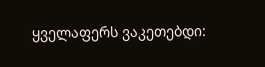ყველაფერს ვაკეთებდი: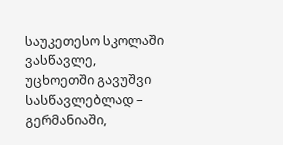საუკეთესო სკოლაში ვასწავლე, უცხოეთში გავუშვი სასწავლებლად – გერმანიაში,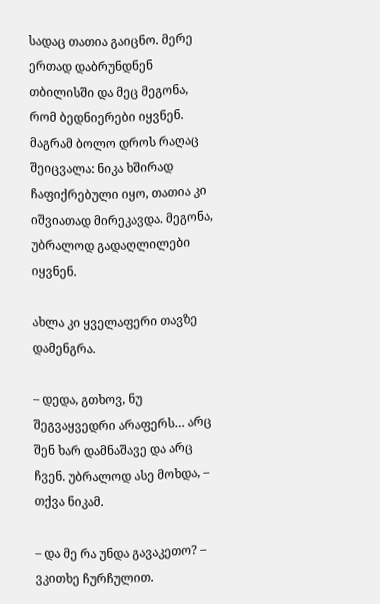სადაც თათია გაიცნო. მერე ერთად დაბრუნდნენ თბილისში და მეც მეგონა, რომ ბედნიერები იყვნენ. მაგრამ ბოლო დროს რაღაც შეიცვალა: ნიკა ხშირად ჩაფიქრებული იყო, თათია კი იშვიათად მირეკავდა. მეგონა, უბრალოდ გადაღლილები იყვნენ.

ახლა კი ყველაფერი თავზე დამენგრა.

– დედა, გთხოვ, ნუ შეგვაყვედრი არაფერს… არც შენ ხარ დამნაშავე და არც ჩვენ. უბრალოდ ასე მოხდა, – თქვა ნიკამ.

– და მე რა უნდა გავაკეთო? – ვკითხე ჩურჩულით.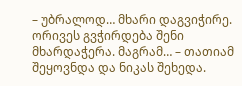– უბრალოდ… მხარი დაგვიჭირე. ორივეს გვჭირდება შენი მხარდაჭერა. მაგრამ… – თათიამ შეყოვნდა და ნიკას შეხედა.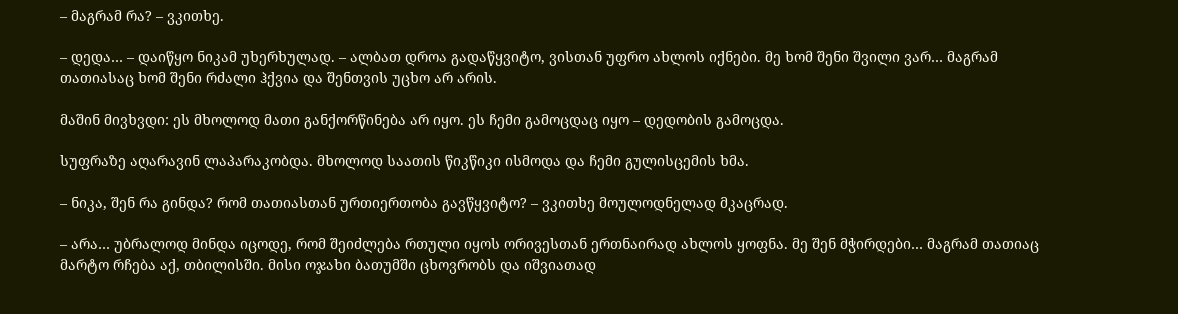– მაგრამ რა? – ვკითხე.

– დედა… – დაიწყო ნიკამ უხერხულად. – ალბათ დროა გადაწყვიტო, ვისთან უფრო ახლოს იქნები. მე ხომ შენი შვილი ვარ… მაგრამ თათიასაც ხომ შენი რძალი ჰქვია და შენთვის უცხო არ არის.

მაშინ მივხვდი: ეს მხოლოდ მათი განქორწინება არ იყო. ეს ჩემი გამოცდაც იყო – დედობის გამოცდა.

სუფრაზე აღარავინ ლაპარაკობდა. მხოლოდ საათის წიკწიკი ისმოდა და ჩემი გულისცემის ხმა.

– ნიკა, შენ რა გინდა? რომ თათიასთან ურთიერთობა გავწყვიტო? – ვკითხე მოულოდნელად მკაცრად.

– არა… უბრალოდ მინდა იცოდე, რომ შეიძლება რთული იყოს ორივესთან ერთნაირად ახლოს ყოფნა. მე შენ მჭირდები… მაგრამ თათიაც მარტო რჩება აქ, თბილისში. მისი ოჯახი ბათუმში ცხოვრობს და იშვიათად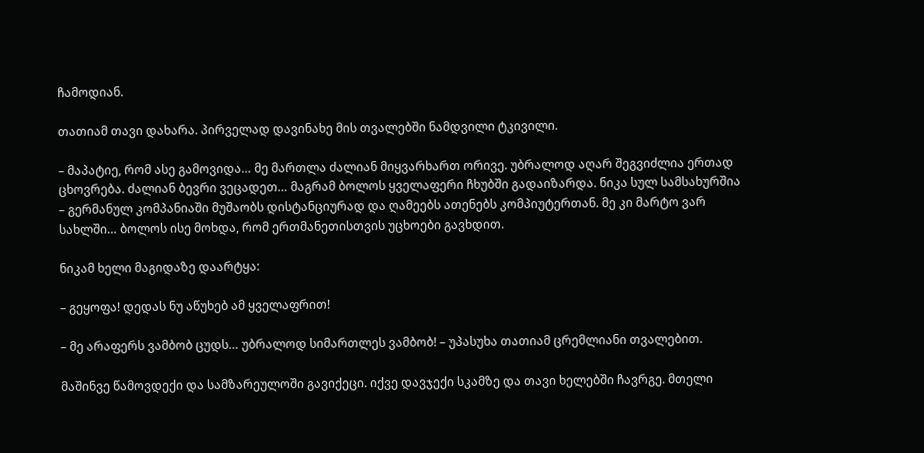ჩამოდიან.

თათიამ თავი დახარა. პირველად დავინახე მის თვალებში ნამდვილი ტკივილი.

– მაპატიე, რომ ასე გამოვიდა… მე მართლა ძალიან მიყვარხართ ორივე. უბრალოდ აღარ შეგვიძლია ერთად ცხოვრება. ძალიან ბევრი ვეცადეთ… მაგრამ ბოლოს ყველაფერი ჩხუბში გადაიზარდა. ნიკა სულ სამსახურშია – გერმანულ კომპანიაში მუშაობს დისტანციურად და ღამეებს ათენებს კომპიუტერთან. მე კი მარტო ვარ სახლში… ბოლოს ისე მოხდა, რომ ერთმანეთისთვის უცხოები გავხდით.

ნიკამ ხელი მაგიდაზე დაარტყა:

– გეყოფა! დედას ნუ აწუხებ ამ ყველაფრით!

– მე არაფერს ვამბობ ცუდს… უბრალოდ სიმართლეს ვამბობ! – უპასუხა თათიამ ცრემლიანი თვალებით.

მაშინვე წამოვდექი და სამზარეულოში გავიქეცი. იქვე დავჯექი სკამზე და თავი ხელებში ჩავრგე. მთელი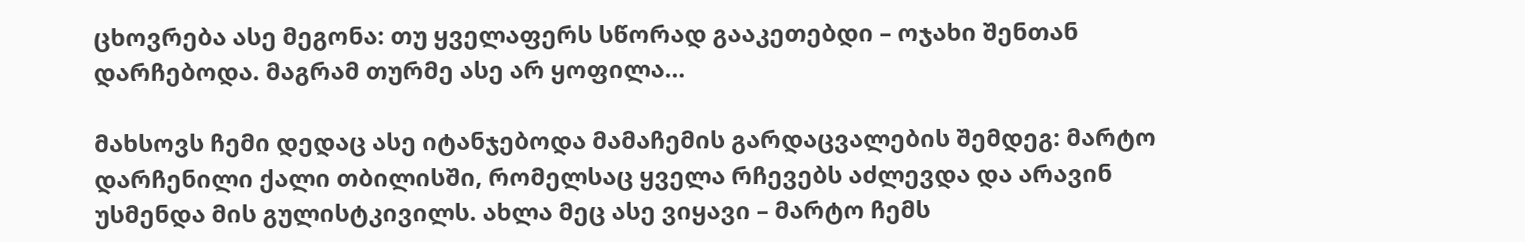ცხოვრება ასე მეგონა: თუ ყველაფერს სწორად გააკეთებდი – ოჯახი შენთან დარჩებოდა. მაგრამ თურმე ასე არ ყოფილა…

მახსოვს ჩემი დედაც ასე იტანჯებოდა მამაჩემის გარდაცვალების შემდეგ: მარტო დარჩენილი ქალი თბილისში, რომელსაც ყველა რჩევებს აძლევდა და არავინ უსმენდა მის გულისტკივილს. ახლა მეც ასე ვიყავი – მარტო ჩემს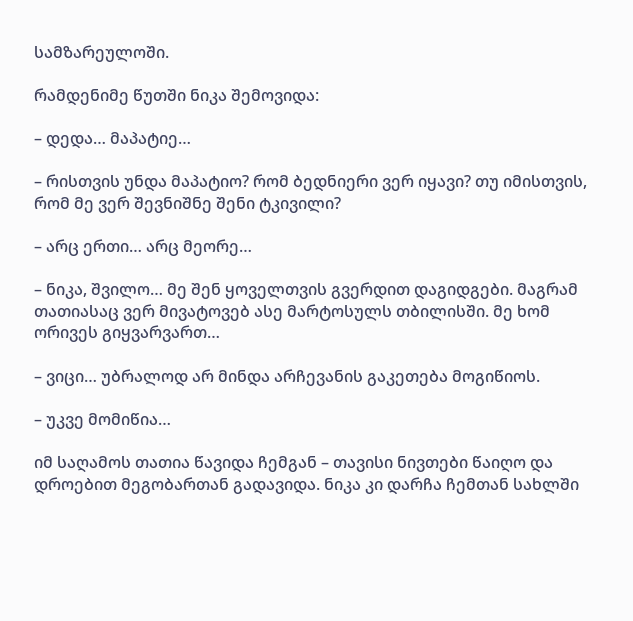სამზარეულოში.

რამდენიმე წუთში ნიკა შემოვიდა:

– დედა… მაპატიე…

– რისთვის უნდა მაპატიო? რომ ბედნიერი ვერ იყავი? თუ იმისთვის, რომ მე ვერ შევნიშნე შენი ტკივილი?

– არც ერთი… არც მეორე…

– ნიკა, შვილო… მე შენ ყოველთვის გვერდით დაგიდგები. მაგრამ თათიასაც ვერ მივატოვებ ასე მარტოსულს თბილისში. მე ხომ ორივეს გიყვარვართ…

– ვიცი… უბრალოდ არ მინდა არჩევანის გაკეთება მოგიწიოს.

– უკვე მომიწია…

იმ საღამოს თათია წავიდა ჩემგან – თავისი ნივთები წაიღო და დროებით მეგობართან გადავიდა. ნიკა კი დარჩა ჩემთან სახლში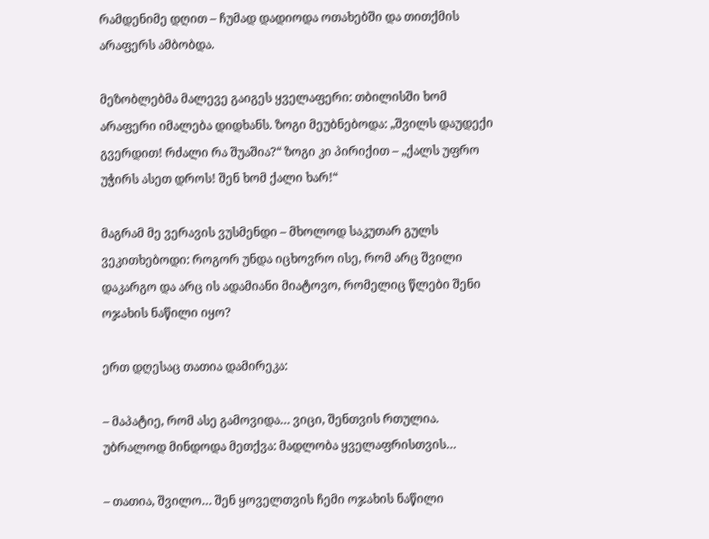რამდენიმე დღით – ჩუმად დადიოდა ოთახებში და თითქმის არაფერს ამბობდა.

მეზობლებმა მალევე გაიგეს ყველაფერი: თბილისში ხომ არაფერი იმალება დიდხანს. ზოგი მეუბნებოდა: „შვილს დაუდექი გვერდით! რძალი რა შუაშია?“ ზოგი კი პირიქით – „ქალს უფრო უჭირს ასეთ დროს! შენ ხომ ქალი ხარ!“

მაგრამ მე ვერავის ვუსმენდი – მხოლოდ საკუთარ გულს ვეკითხებოდი: როგორ უნდა იცხოვრო ისე, რომ არც შვილი დაკარგო და არც ის ადამიანი მიატოვო, რომელიც წლები შენი ოჯახის ნაწილი იყო?

ერთ დღესაც თათია დამირეკა:

– მაპატიე, რომ ასე გამოვიდა… ვიცი, შენთვის რთულია. უბრალოდ მინდოდა მეთქვა: მადლობა ყველაფრისთვის…

– თათია, შვილო… შენ ყოველთვის ჩემი ოჯახის ნაწილი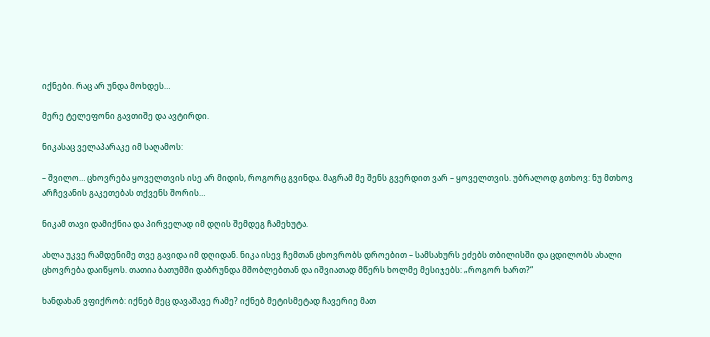იქნები. რაც არ უნდა მოხდეს…

მერე ტელეფონი გავთიშე და ავტირდი.

ნიკასაც ველაპარაკე იმ საღამოს:

– შვილო… ცხოვრება ყოველთვის ისე არ მიდის, როგორც გვინდა. მაგრამ მე შენს გვერდით ვარ – ყოველთვის. უბრალოდ გთხოვ: ნუ მთხოვ არჩევანის გაკეთებას თქვენს შორის…

ნიკამ თავი დამიქნია და პირველად იმ დღის შემდეგ ჩამეხუტა.

ახლა უკვე რამდენიმე თვე გავიდა იმ დღიდან. ნიკა ისევ ჩემთან ცხოვრობს დროებით – სამსახურს ეძებს თბილისში და ცდილობს ახალი ცხოვრება დაიწყოს. თათია ბათუმში დაბრუნდა მშობლებთან და იშვიათად მწერს ხოლმე მესიჯებს: „როგორ ხართ?“

ხანდახან ვფიქრობ: იქნებ მეც დავაშავე რამე? იქნებ მეტისმეტად ჩავერიე მათ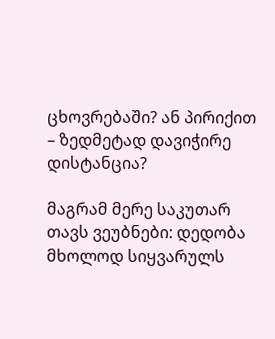ცხოვრებაში? ან პირიქით – ზედმეტად დავიჭირე დისტანცია?

მაგრამ მერე საკუთარ თავს ვეუბნები: დედობა მხოლოდ სიყვარულს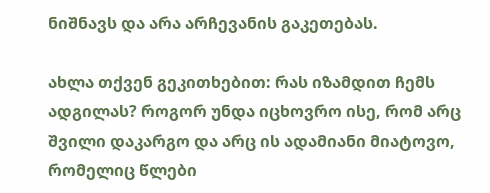ნიშნავს და არა არჩევანის გაკეთებას.

ახლა თქვენ გეკითხებით: რას იზამდით ჩემს ადგილას? როგორ უნდა იცხოვრო ისე, რომ არც შვილი დაკარგო და არც ის ადამიანი მიატოვო, რომელიც წლები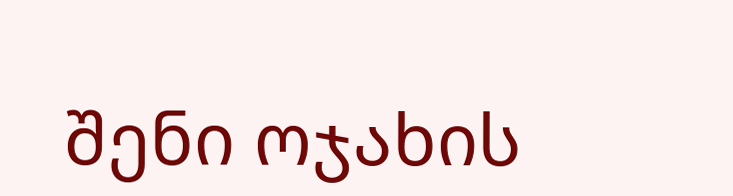შენი ოჯახის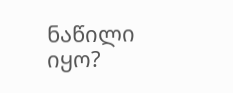ნაწილი იყო?